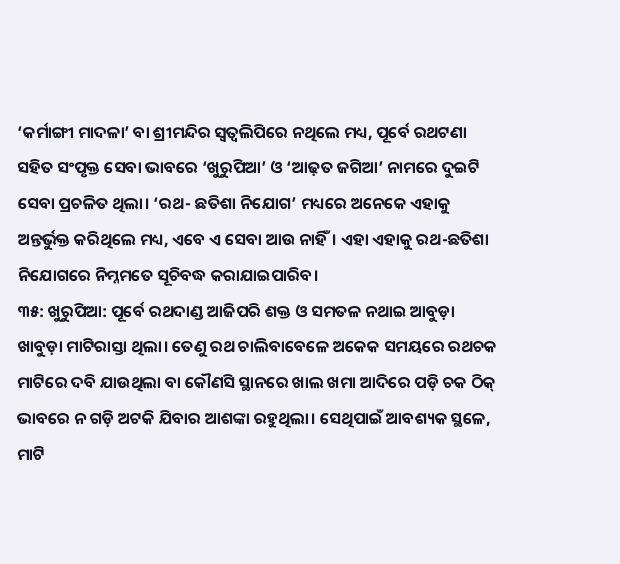‘କର୍ମାଙ୍ଗୀ ମାଦଳା’ ବା ଶ୍ରୀମନ୍ଦିର ସ୍ୱତ୍ଵଲିପିରେ ନଥିଲେ ମଧ୍ୟ, ପୂର୍ବେ ରଥଟଣା ସହିତ ସଂପୃକ୍ତ ସେବା ଭାବରେ ‘ଖୁରୁପିଆ’ ଓ ‘ଆଢ଼ତ ଜଗିଆ’ ନାମରେ ଦୁଇଟି ସେବା ପ୍ରଚଳିତ ଥିଲା। ‘ରଥ- ଛତିଶା ନିଯୋଗ’ ମଧ୍ୟରେ ଅନେକେ ଏହାକୁ ଅନ୍ତର୍ଭୁକ୍ତ କରିଥିଲେ ମଧ୍ୟ, ଏବେ ଏ ସେବା ଆଉ ନାହିଁ। ଏହା ଏହାକୁ ରଥ-ଛତିଶା ନିଯୋଗରେ ନିମ୍ନମତେ ସୂଚିବଦ୍ଧ କରାଯାଇପାରିବ।
୩୫: ଖୁରୁପିଆ: ପୂର୍ବେ ରଥଦାଣ୍ଡ ଆଜିପରି ଶକ୍ତ ଓ ସମତଳ ନଥାଇ ଆବୁଡ଼ା ଖାବୁଡ଼ା ମାଟିରାସ୍ତା ଥିଲା। ତେଣୁ ରଥ ଚାଲିବାବେଳେ ଅକେକ ସମୟରେ ରଥଚକ ମାଟିରେ ଦବି ଯାଉଥିଲା ବା କୌଣସି ସ୍ଥାନରେ ଖାଲ ଖମା ଆଦିରେ ପଡ଼ି ଚକ ଠିକ୍ ଭାବରେ ନ ଗଡ଼ି ଅଟକି ଯିବାର ଆଶଙ୍କା ରହୁଥିଲା। ସେଥିପାଇଁ ଆବଶ୍ୟକ ସ୍ଥଳେ, ମାଟି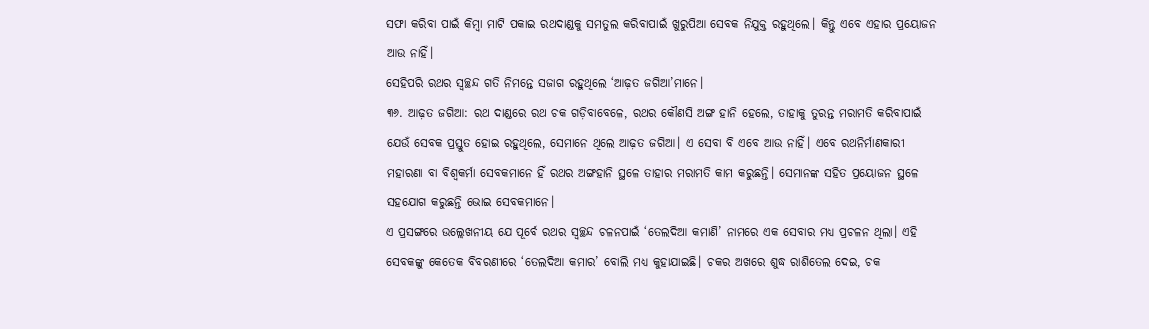ସଫା କରିବା ପାଇଁ କିମ୍ବା ମାଟି ପକାଇ ରଥଦାଣ୍ଡକୁ ସମତୁଲ କରିବାପାଇଁ ଖୁରୁପିଆ ସେବକ ନିଯୁକ୍ତ ରହୁଥିଲେ। କିନ୍ତୁ ଏବେ ଏହାର ପ୍ରୟୋଜନ ଆଉ ନାହିଁ।
ସେହିପରି ରଥର ସ୍ୱଚ୍ଛନ୍ଦ ଗତି ନିମନ୍ତେ ସଜାଗ ରହୁଥିଲେ ‘ଆଢ଼ତ ଜଗିଆ’ମାନେ।
୩୬. ଆଢ଼ତ ଜଗିଆ: ରଥ ଦାଣ୍ଡରେ ରଥ ଚକ ଗଡ଼ିବାବେଳେ, ରଥର କୌଣସି ଅଙ୍ଗ ହାନି ହେଲେ, ତାହାକୁ ତୁରନ୍ତ ମରାମତି କରିବାପାଇଁ ଯେଉଁ ସେବକ ପ୍ରସ୍ତୁତ ହୋଇ ରହୁଥିଲେ, ସେମାନେ ଥିଲେ ଆଢ଼ତ ଜଗିଆ। ଏ ସେବା ବି ଏବେ ଆଉ ନାହିଁ। ଏବେ ରଥନିର୍ମାଣକାରୀ ମହାରଣା ବା ବିଶ୍ୱକର୍ମା ସେବକମାନେ ହିଁ ରଥର ଅଙ୍ଗହାନି ସ୍ଥଳେ ତାହାର ମରାମତି କାମ କରୁଛନ୍ତି। ସେମାନଙ୍କ ସହିତ ପ୍ରୟୋଜନ ସ୍ଥଳେ ସହଯୋଗ କରୁଛନ୍ତି ଭୋଇ ସେବକମାନେ।
ଏ ପ୍ରସଙ୍ଗରେ ଉଲ୍ଲେଖନୀୟ ଯେ ପୂର୍ବେ ରଥର ସ୍ୱଚ୍ଛନ୍ଦ ଚଳନପାଇଁ ‘ତେଲଦିଆ କମାଣି’ ନାମରେ ଏକ ସେବାର ମଧ୍ୟ ପ୍ରଚଳନ ଥିଲା। ଏହି ସେବକଙ୍କୁ କେତେକ ବିବରଣୀରେ ‘ତେଲଦିଆ କମାର’ ବୋଲି ମଧ୍ୟ କୁହାଯାଇଛି। ଚକର ଅଖରେ ଶୁଦ୍ଧ ରାଶିତେଲ ଦେଇ, ଚକ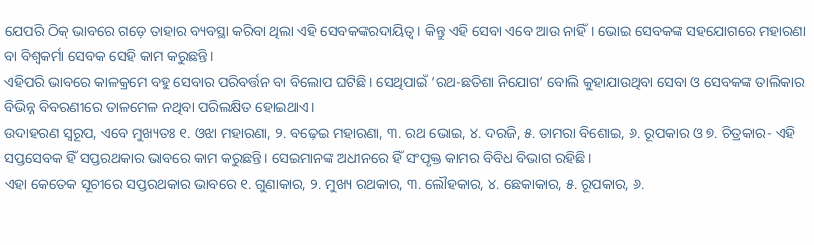ଯେପରି ଠିକ୍ ଭାବରେ ଗଡ଼େ ତାହାର ବ୍ୟବସ୍ଥା କରିବା ଥିଲା ଏହି ସେବକଙ୍କରଦାୟିତ୍ଵ। କିନ୍ତୁ ଏହି ସେବା ଏବେ ଆଉ ନାହିଁ। ଭୋଇ ସେବକଙ୍କ ସହଯୋଗରେ ମହାରଣା ବା ବିଶ୍ୱକର୍ମା ସେବକ ସେହି କାମ କରୁଛନ୍ତି।
ଏହିପରି ଭାବରେ କାଳକ୍ରମେ ବହୁ ସେବାର ପରିବର୍ତ୍ତନ ବା ବିଲୋପ ଘଟିଛି। ସେଥିପାଇଁ ‘ରଥ-ଛତିଶା ନିଯୋଗ’ ବୋଲି କୁହାଯାଉଥିବା ସେବା ଓ ସେବକଙ୍କ ତାଲିକାର ବିଭିନ୍ନ ବିବରଣୀରେ ତାଳମେଳ ନଥିବା ପରିଲକ୍ଷିତ ହୋଇଥାଏ।
ଉଦାହରଣ ସ୍ୱରୂପ, ଏବେ ମୁଖ୍ୟତଃ ୧. ଓଝା ମହାରଣା, ୨. ବଢ଼େଇ ମହାରଣା, ୩. ରଥ ଭୋଇ, ୪. ଦରଜି, ୫. ତାମରା ବିଶୋଇ, ୬. ରୂପକାର ଓ ୭. ଚିତ୍ରକାର- ଏହି ସପ୍ତସେବକ ହିଁ ସପ୍ତରଥକାର ଭାବରେ କାମ କରୁଛନ୍ତି। ସେଇମାନଙ୍କ ଅଧୀନରେ ହିଁ ସଂପୃକ୍ତ କାମର ବିବିଧ ବିଭାଗ ରହିଛି।
ଏହା କେତେକ ସୂଚୀରେ ସପ୍ତରଥକାର ଭାବରେ ୧. ଗୁଣାକାର, ୨. ମୁଖ୍ୟ ରଥକାର, ୩. ଲୌହକାର, ୪. ଛେକାକାର, ୫. ରୂପକାର, ୬.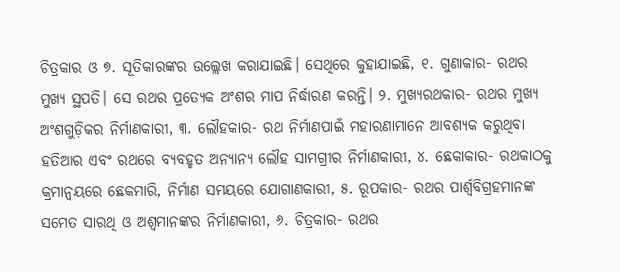ଚିତ୍ରକାର ଓ ୭. ସୂତିକାରଙ୍କର ଉଲ୍ଲେଖ କରାଯାଇଛି। ସେଥିରେ କୁହାଯାଇଛି, ୧. ଗୁଣାକାର- ରଥର ମୁଖ୍ୟ ସ୍ଥପତି। ସେ ରଥର ପ୍ରତ୍ୟେକ ଅଂଶର ମାପ ନିର୍ଦ୍ଧାରଣ କରନ୍ତି। ୨. ମୁଖ୍ୟରଥକାର- ରଥର ମୁଖ୍ୟ ଅଂଶଗୁଡ଼ିକର ନିର୍ମାଣକାରୀ, ୩. ଲୌହକାର- ରଥ ନିର୍ମାଣପାଇଁ ମହାରଣାମାନେ ଆବଶ୍ୟକ କରୁଥିବା ହତିଆର ଏବଂ ରଥରେ ବ୍ୟବହୃତ ଅନ୍ୟାନ୍ୟ ଲୌହ ସାମଗ୍ରୀର ନିର୍ମାଣକାରୀ, ୪. ଛେକାକାର- ରଥକାଠକୁ କ୍ରମାନ୍ଵୟରେ ଛେକମାରି, ନିର୍ମାଣ ସମୟରେ ଯୋଗାଣକାରୀ, ୫. ରୂପକାର- ରଥର ପାର୍ଶ୍ୱବିଗ୍ରହମାନଙ୍କ ସମେତ ସାରଥି ଓ ଅଶ୍ୱମାନଙ୍କର ନିର୍ମାଣକାରୀ, ୬. ଚିତ୍ରକାର- ରଥର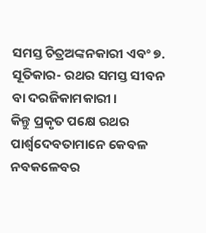ସମସ୍ତ ଚିତ୍ରଅଙ୍କନକାରୀ ଏବଂ ୭. ସୂତିକାର- ରଥର ସମସ୍ତ ସୀବନ ବା ଦରଜିକାମକାରୀ।
କିନ୍ତୁ ପ୍ରକୃତ ପକ୍ଷେ ରଥର ପାର୍ଶ୍ୱଦେବତାମାନେ କେବଳ ନବକଳେବର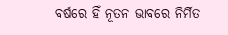ବର୍ଷରେ ହିଁ ନୂତନ ଭାବରେ ନିର୍ମିତ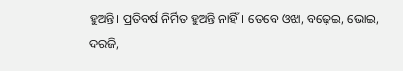ହୁଅନ୍ତି। ପ୍ରତିବର୍ଷ ନିର୍ମିତ ହୁଅନ୍ତି ନାହିଁ। ତେବେ ଓଝା, ବଢ଼େଇ, ଭୋଇ, ଦରଜି,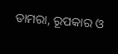ତାମରା, ରୂପକାର ଓ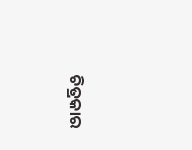ଚିତ୍ରକାର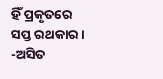ହିଁ ପ୍ରକୃତରେ ସପ୍ତ ରଥକାର।
-ଅସିତ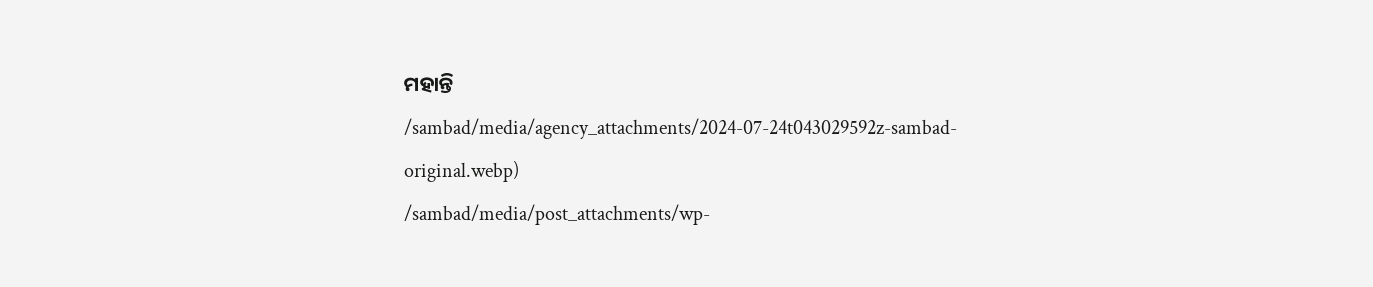ମହାନ୍ତି
/sambad/media/agency_attachments/2024-07-24t043029592z-sambad-original.webp)
/sambad/media/post_attachments/wp-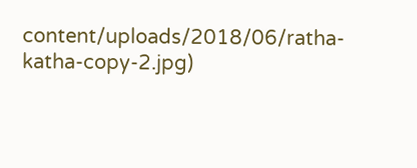content/uploads/2018/06/ratha-katha-copy-2.jpg)